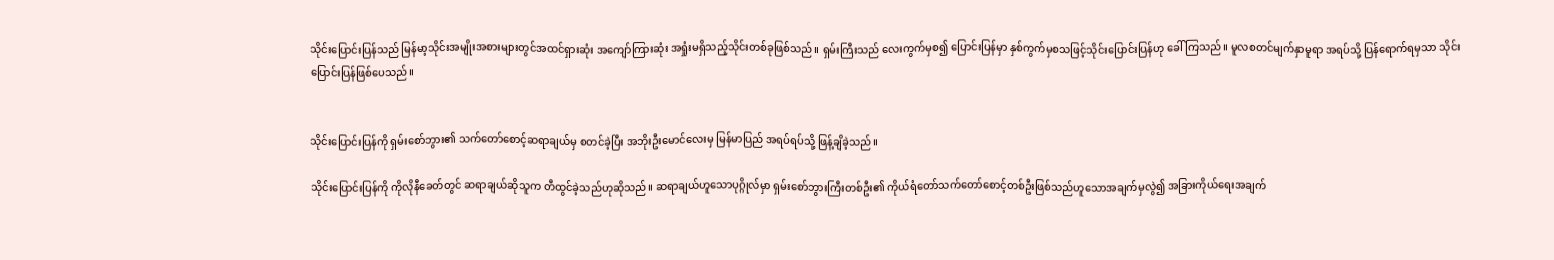သိုင်းပြောင်းပြန်သည် မြန်မာ့သိုင်းအမျိုးအစားများတွင်အထင်ရှားဆုံး အကျော်ကြားဆုံး အရှုံးမရှိသည့်သိုင်းတစ်ခုဖြစ်သည်။ ရှမ်းကြီးသည် လေးကွက်မှစ၍ ပြောင်းပြန်မှာ နှစ်ကွက်မှစသဖြင့်သိုင်းပြောင်းပြန်ဟု ခေါ် ကြသည်။ မူလစတင်မျက်နှာမူရာ အရပ်သို့ ပြန်ရောက်ရမှသာ သိုင်းပြောင်းပြန်ဖြစ်ပေသည်။


သိုင်းပြောင်းပြန်ကို ရှမ်းစော်ဘွား၏ သက်တော်စောင့်ဆရာချယ်မှ စတင်ခဲ့ပြီး အဘိုးဦးမောင်လေးမှ မြန်မာပြည် အရပ်ရပ်သို့ ဖြန့်ချိခဲ့သည်။

သိုင်းပြောင်းပြန်ကို ကိုလိုနီခေတ်တွင် ဆရာချယ်ဆိုသူက တီထွင်ခဲ့သည်ဟုဆိုသည်။ ဆရာချယ်ဟူသောပုဂ္ဂိုလ်မှာ ရှမ်းစော်ဘွားကြီးတစ်ဦး၏ ကိုယ်ရံတော်သက်တော်စောင့်တစ်ဦးဖြစ်သည်ဟူသောအချက်မှလွဲ၍ အခြားကိုယ်ရေးအချက်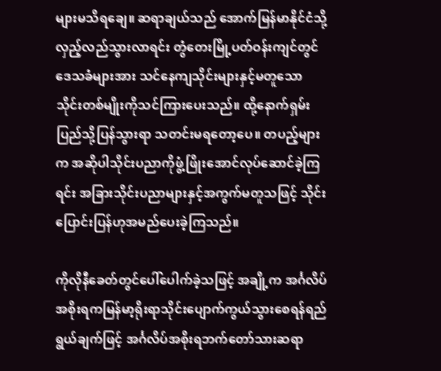များမသိရချေ။ ဆရာချယ်သည် အောက်မြန်မာနိုင်ငံသို့လှည့်လည်သွားလာရင်း တွံတေးမြို့ပတ်ဝန်းကျင်တွင် ဒေသခံများအား သင်နေကျသိုင်းများနှင့်မတူသော သိုင်းတစ်မျိုးကိုသင်ကြားပေးသည်။ ထို့နောက်ရှမ်းပြည်သို့ပြန်သွားရာ သတင်းမရတော့ပေ။ တပည့်များက အဆိုပါသိုင်းပညာကိုဖွံ့ဖြိုးအောင်လုပ်ဆောင်ခဲ့ကြရင်း အခြားသိုင်းပညာများနှင့်အကွက်မတူသဖြင့် သိုင်းပြောင်းပြန်ဟုအမည်ပေးခဲ့ကြသည်။

ကိုလိုနီခေတ်တွင်ပေါ်ပေါက်ခဲ့သဖြင့် အချို့က အင်္ဂလိပ်အစိုးရကမြန်မာ့ရိုးရာသိုင်းပျောက်ကွယ်သွားစေရန်ရည်ရွယ်ချက်ဖြင့် အင်္ဂလိပ်အစိုးရဘက်တော်သားဆရာ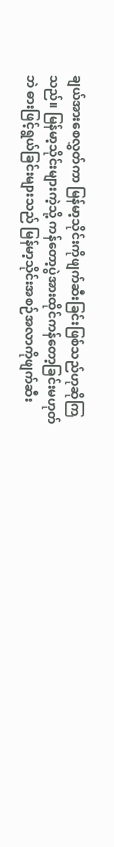ချယ်အားစေလွှတ်ကာ မြန်မာ့သိုင်းကိုဖျက်ဆီးခြင်းဖြစ်သည်ဟုဆိုကြသည်။ မြန်မာ့သိုင်းများကဲ့သို့ ကန်တော့ပွဲအားထိုင်ကန်တော့ခြင်းမဟုတ်ဘဲ ဓားဖြင့်ရွယ်ခြင်းများသည် မြန်မာ့သိုင်းအစဉ်အလာကိုဖျက်ဆီး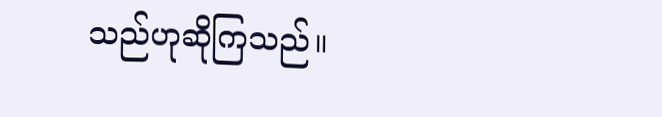သည်ဟုဆိုကြသည်။